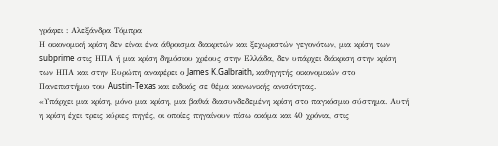γράφει : Αλεξάνδρα Τόμπρα
Η οικονομική κρίση δεν είναι ένα άθροισμα διακριτών και ξεχωριστών γεγονότων, μια κρίση των subprime στις ΗΠΑ ή μια κρίση δημόσιου χρέους στην Ελλάδα, δεν υπάρχει διάκριση στην κρίση των ΗΠΑ και στην Ευρώπη αναφέρει ο James K.Galbraith, καθηγητής οικονομικών στο Πανεπιστήμιο του Austin-Texas και ειδικός σε θέμα κοινωνικής ανισότητας.
«Υπάρχει μια κρίση, μόνο μια κρίση, μια βαθιά διασυνδεδεμένη κρίση στο παγκόσμιο σύστημα. Αυτή η κρίση έχει τρεις κύριες πηγές, οι οποίες πηγαίνουν πίσω ακόμα και 40 χρόνια, στις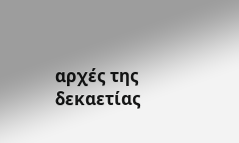αρχές της δεκαετίας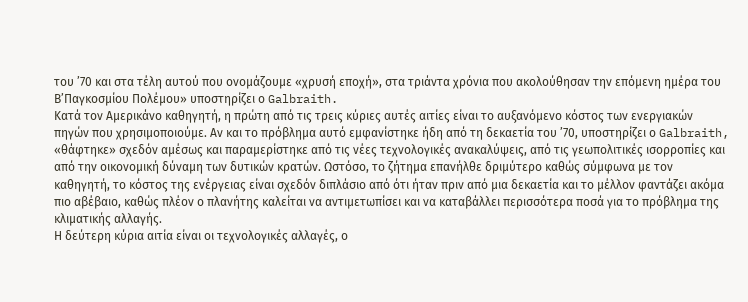του ’70 και στα τέλη αυτού που ονομάζουμε «χρυσή εποχή», στα τριάντα χρόνια που ακολούθησαν την επόμενη ημέρα του Β’Παγκοσμίου Πολέμου» υποστηρίζει ο Galbraith.
Κατά τον Αμερικάνο καθηγητή, η πρώτη από τις τρεις κύριες αυτές αιτίες είναι το αυξανόμενο κόστος των ενεργιακών πηγών που χρησιμοποιούμε. Αν και το πρόβλημα αυτό εμφανίστηκε ήδη από τη δεκαετία του ’70, υποστηρίζει ο Galbraith, «θάφτηκε» σχεδόν αμέσως και παραμερίστηκε από τις νέες τεχνολογικές ανακαλύψεις, από τις γεωπολιτικές ισορροπίες και από την οικονομική δύναμη των δυτικών κρατών. Ωστόσο, το ζήτημα επανήλθε δριμύτερο καθώς σύμφωνα με τον καθηγητή, το κόστος της ενέργειας είναι σχεδόν διπλάσιο από ότι ήταν πριν από μια δεκαετία και το μέλλον φαντάζει ακόμα πιο αβέβαιο, καθώς πλέον ο πλανήτης καλείται να αντιμετωπίσει και να καταβάλλει περισσότερα ποσά για το πρόβλημα της κλιματικής αλλαγής.
Η δεύτερη κύρια αιτία είναι οι τεχνολογικές αλλαγές, ο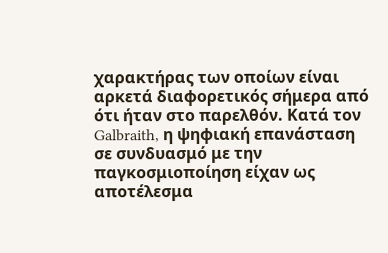χαρακτήρας των οποίων είναι αρκετά διαφορετικός σήμερα από ότι ήταν στο παρελθόν. Κατά τον Galbraith, η ψηφιακή επανάσταση σε συνδυασμό με την παγκοσμιοποίηση είχαν ως αποτέλεσμα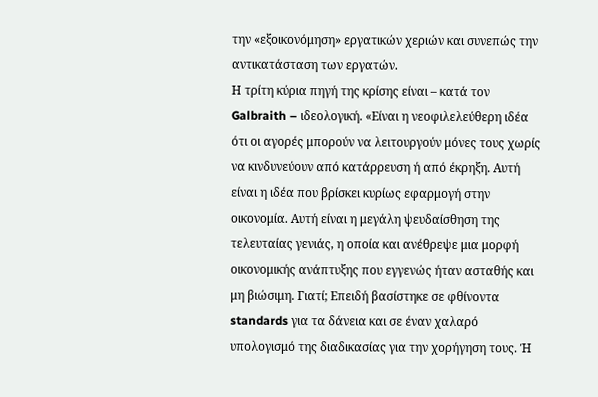την «εξοικονόμηση» εργατικών χεριών και συνεπώς την αντικατάσταση των εργατών.
Η τρίτη κύρια πηγή της κρίσης είναι – κατά τον Galbraith – ιδεολογική. «Είναι η νεοφιλελεύθερη ιδέα ότι οι αγορές μπορούν να λειτουργούν μόνες τους χωρίς να κινδυνεύουν από κατάρρευση ή από έκρηξη. Αυτή είναι η ιδέα που βρίσκει κυρίως εφαρμογή στην οικονομία. Αυτή είναι η μεγάλη ψευδαίσθηση της τελευταίας γενιάς, η οποία και ανέθρεψε μια μορφή οικονομικής ανάπτυξης που εγγενώς ήταν ασταθής και μη βιώσιμη. Γιατί; Επειδή βασίστηκε σε φθίνοντα standards για τα δάνεια και σε έναν χαλαρό υπολογισμό της διαδικασίας για την χορήγηση τους. Ή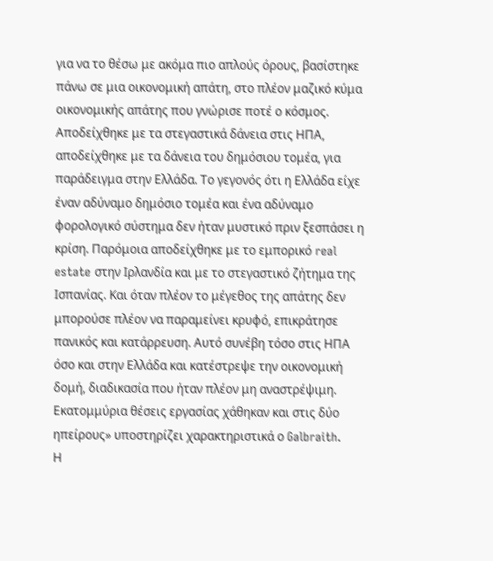για να το θέσω με ακόμα πιο απλούς όρους, βασίστηκε πάνω σε μια οικονομική απάτη, στο πλέον μαζικό κύμα οικονομικής απάτης που γνώρισε ποτέ ο κόσμος. Αποδείχθηκε με τα στεγαστικά δάνεια στις ΗΠΑ, αποδείχθηκε με τα δάνεια του δημόσιου τομέα, για παράδειγμα στην Ελλάδα. Το γεγονός ότι η Ελλάδα είχε έναν αδύναμο δημόσιο τομέα και ένα αδύναμο φορολογικό σύστημα δεν ήταν μυστικό πριν ξεσπάσει η κρίση. Παρόμοια αποδείχθηκε με το εμπορικό real estate στην Ιρλανδία και με το στεγαστικό ζήτημα της Ισπανίας. Και όταν πλέον το μέγεθος της απάτης δεν μπορούσε πλέον να παραμείνει κρυφό, επικράτησε πανικός και κατάρρευση. Αυτό συνέβη τόσο στις ΗΠΑ όσο και στην Ελλάδα και κατέστρεψε την οικονομική δομή, διαδικασία που ήταν πλέον μη αναστρέψιμη. Εκατομμύρια θέσεις εργασίας χάθηκαν και στις δύο ηπείρους» υποστηρίζει χαρακτηριστικά ο Galbraith.
Η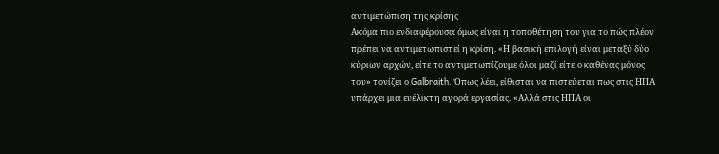αντιμετώπιση της κρίσης
Ακόμα πιο ενδιαφέρουσα όμως είναι η τοποθέτηση του για το πώς πλέον πρέπει να αντιμετωπιστεί η κρίση. «Η βασική επιλογή είναι μεταξύ δύο κύριων αρχών, είτε το αντιμετωπίζουμε όλοι μαζί είτε ο καθένας μόνος του» τονίζει ο Galbraith. Όπως λέει, είθισται να πιστεύεται πως στις ΗΠΑ υπάρχει μια ευέλικτη αγορά εργασίας. «Αλλά στις ΗΠΑ οι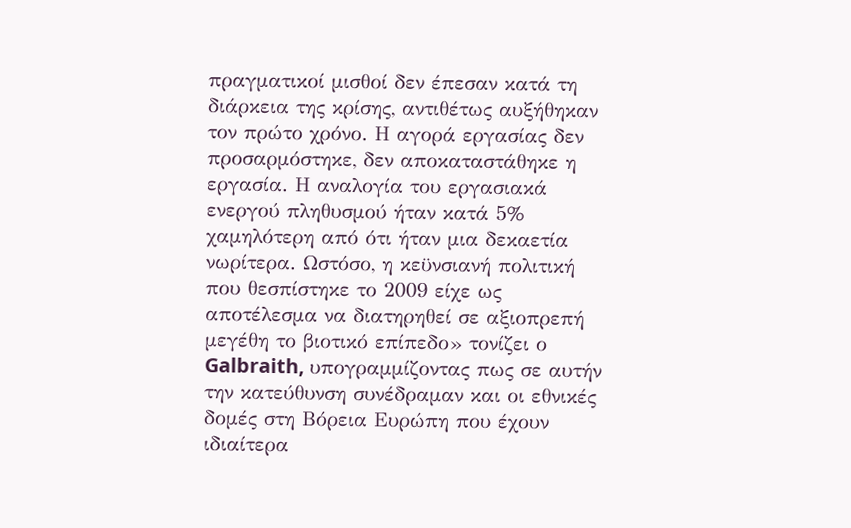πραγματικοί μισθοί δεν έπεσαν κατά τη διάρκεια της κρίσης, αντιθέτως αυξήθηκαν τον πρώτο χρόνο. Η αγορά εργασίας δεν προσαρμόστηκε, δεν αποκαταστάθηκε η εργασία. Η αναλογία του εργασιακά ενεργού πληθυσμού ήταν κατά 5% χαμηλότερη από ότι ήταν μια δεκαετία νωρίτερα. Ωστόσο, η κεϋνσιανή πολιτική που θεσπίστηκε το 2009 είχε ως αποτέλεσμα να διατηρηθεί σε αξιοπρεπή μεγέθη το βιοτικό επίπεδο» τονίζει ο Galbraith, υπογραμμίζοντας πως σε αυτήν την κατεύθυνση συνέδραμαν και οι εθνικές δομές στη Βόρεια Ευρώπη που έχουν ιδιαίτερα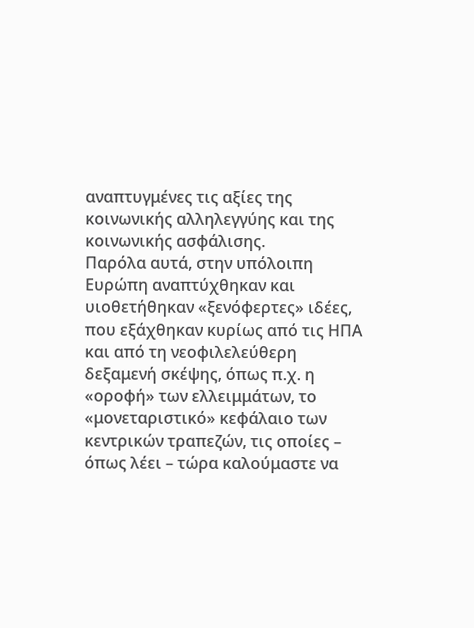αναπτυγμένες τις αξίες της κοινωνικής αλληλεγγύης και της κοινωνικής ασφάλισης.
Παρόλα αυτά, στην υπόλοιπη Ευρώπη αναπτύχθηκαν και υιοθετήθηκαν «ξενόφερτες» ιδέες, που εξάχθηκαν κυρίως από τις ΗΠΑ και από τη νεοφιλελεύθερη δεξαμενή σκέψης, όπως π.χ. η «οροφή» των ελλειμμάτων, το «μονεταριστικό» κεφάλαιο των κεντρικών τραπεζών, τις οποίες – όπως λέει – τώρα καλούμαστε να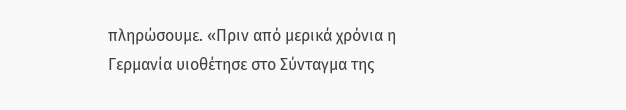πληρώσουμε. «Πριν από μερικά χρόνια η Γερμανία υιοθέτησε στο Σύνταγμα της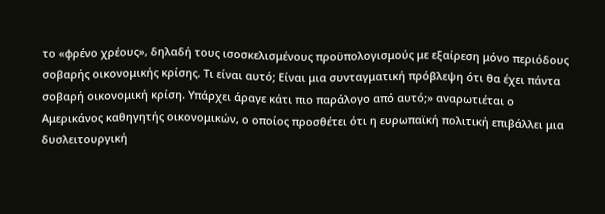το «φρένο χρέους», δηλαδή τους ισοσκελισμένους προϋπολογισμούς με εξαίρεση μόνο περιόδους σοβαρής οικονομικής κρίσης. Τι είναι αυτό; Είναι μια συνταγματική πρόβλεψη ότι θα έχει πάντα σοβαρή οικονομική κρίση. Υπάρχει άραγε κάτι πιο παράλογο από αυτό;» αναρωτιέται ο Αμερικάνος καθηγητής οικονομικών, ο οποίος προσθέτει ότι η ευρωπαϊκή πολιτική επιβάλλει μια δυσλειτουργική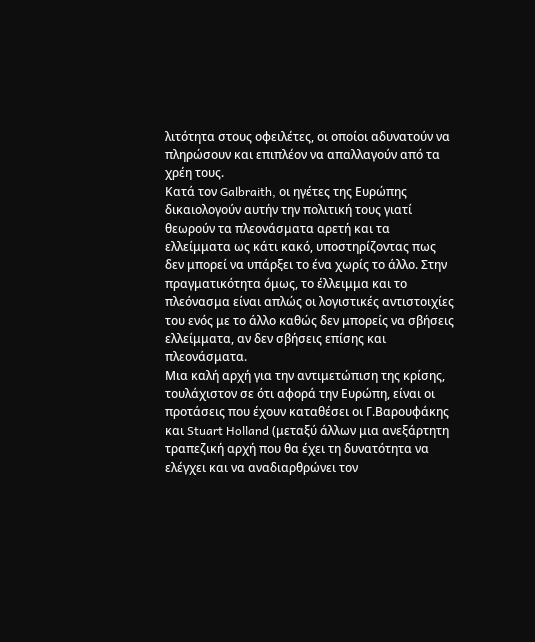λιτότητα στους οφειλέτες, οι οποίοι αδυνατούν να πληρώσουν και επιπλέον να απαλλαγούν από τα χρέη τους.
Κατά τον Galbraith, οι ηγέτες της Ευρώπης δικαιολογούν αυτήν την πολιτική τους γιατί θεωρούν τα πλεονάσματα αρετή και τα ελλείμματα ως κάτι κακό, υποστηρίζοντας πως δεν μπορεί να υπάρξει το ένα χωρίς το άλλο. Στην πραγματικότητα όμως, το έλλειμμα και το πλεόνασμα είναι απλώς οι λογιστικές αντιστοιχίες του ενός με το άλλο καθώς δεν μπορείς να σβήσεις ελλείμματα, αν δεν σβήσεις επίσης και πλεονάσματα.
Μια καλή αρχή για την αντιμετώπιση της κρίσης, τουλάχιστον σε ότι αφορά την Ευρώπη, είναι οι προτάσεις που έχουν καταθέσει οι Γ.Βαρουφάκης και Stuart Holland (μεταξύ άλλων μια ανεξάρτητη τραπεζική αρχή που θα έχει τη δυνατότητα να ελέγχει και να αναδιαρθρώνει τον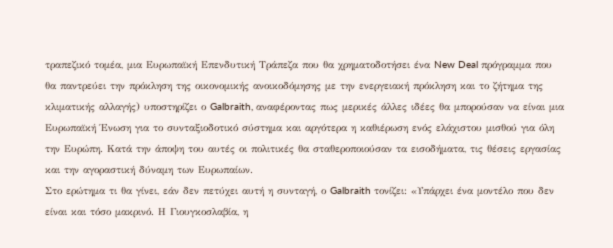τραπεζικό τομέα, μια Ευρωπαϊκή Επενδυτική Τράπεζα που θα χρηματοδοτήσει ένα New Deal πρόγραμμα που θα παντρεύει την πρόκληση της οικονομικής ανοικοδόμησης με την ενεργειακή πρόκληση και το ζήτημα της κλιματικής αλλαγής) υποστηρίζει ο Galbraith, αναφέροντας πως μερικές άλλες ιδέες θα μπορούσαν να είναι μια Ευρωπαϊκή Ένωση για το συνταξιοδοτικό σύστημα και αργότερα η καθιέρωση ενός ελάχιστου μισθού για όλη την Ευρώπη. Κατά την άποψη του αυτές οι πολιτικές θα σταθεροποιούσαν τα εισοδήματα, τις θέσεις εργασίας και την αγοραστική δύναμη των Ευρωπαίων.
Στο ερώτημα τι θα γίνει, εάν δεν πετύχει αυτή η συνταγή, ο Galbraith τονίζει: «Υπάρχει ένα μοντέλο που δεν είναι και τόσο μακρινό. Η Γιουγκοσλαβία, η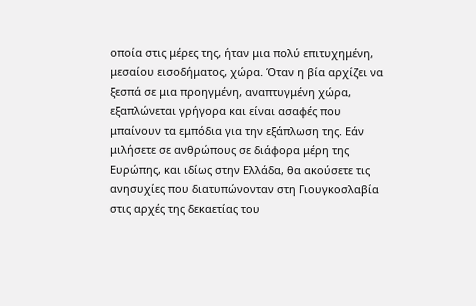οποία στις μέρες της, ήταν μια πολύ επιτυχημένη, μεσαίου εισοδήματος, χώρα. Όταν η βία αρχίζει να ξεσπά σε μια προηγμένη, αναπτυγμένη χώρα, εξαπλώνεται γρήγορα και είναι ασαφές που μπαίνουν τα εμπόδια για την εξάπλωση της. Εάν μιλήσετε σε ανθρώπους σε διάφορα μέρη της Ευρώπης, και ιδίως στην Ελλάδα, θα ακούσετε τις ανησυχίες που διατυπώνονταν στη Γιουγκοσλαβία στις αρχές της δεκαετίας του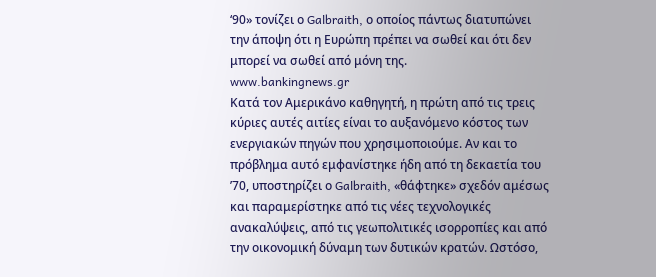‘90» τονίζει ο Galbraith, ο οποίος πάντως διατυπώνει την άποψη ότι η Ευρώπη πρέπει να σωθεί και ότι δεν μπορεί να σωθεί από μόνη της.
www.bankingnews.gr
Κατά τον Αμερικάνο καθηγητή, η πρώτη από τις τρεις κύριες αυτές αιτίες είναι το αυξανόμενο κόστος των ενεργιακών πηγών που χρησιμοποιούμε. Αν και το πρόβλημα αυτό εμφανίστηκε ήδη από τη δεκαετία του ’70, υποστηρίζει ο Galbraith, «θάφτηκε» σχεδόν αμέσως και παραμερίστηκε από τις νέες τεχνολογικές ανακαλύψεις, από τις γεωπολιτικές ισορροπίες και από την οικονομική δύναμη των δυτικών κρατών. Ωστόσο,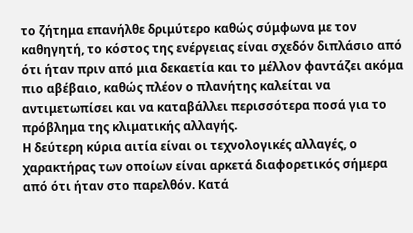το ζήτημα επανήλθε δριμύτερο καθώς σύμφωνα με τον καθηγητή, το κόστος της ενέργειας είναι σχεδόν διπλάσιο από ότι ήταν πριν από μια δεκαετία και το μέλλον φαντάζει ακόμα πιο αβέβαιο, καθώς πλέον ο πλανήτης καλείται να αντιμετωπίσει και να καταβάλλει περισσότερα ποσά για το πρόβλημα της κλιματικής αλλαγής.
Η δεύτερη κύρια αιτία είναι οι τεχνολογικές αλλαγές, ο χαρακτήρας των οποίων είναι αρκετά διαφορετικός σήμερα από ότι ήταν στο παρελθόν. Κατά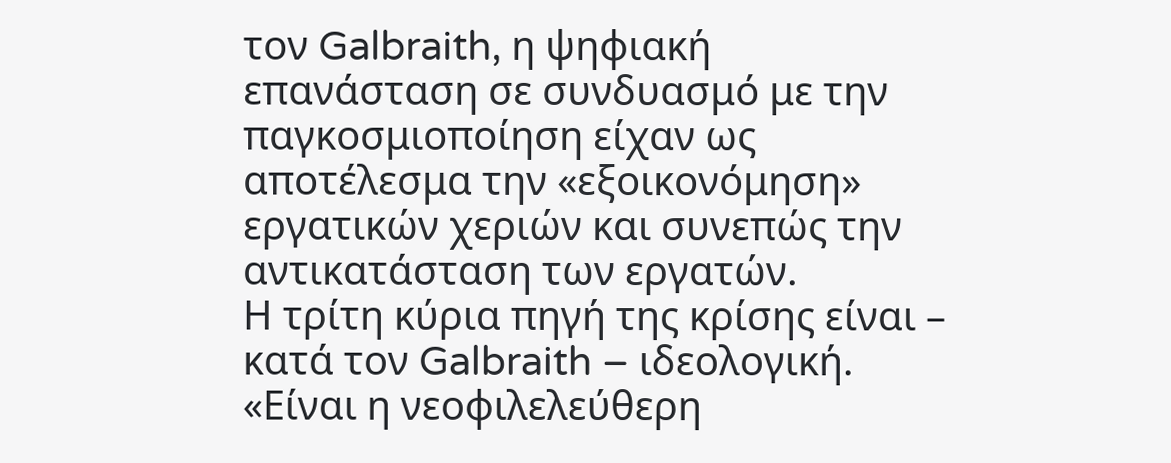τον Galbraith, η ψηφιακή επανάσταση σε συνδυασμό με την παγκοσμιοποίηση είχαν ως αποτέλεσμα την «εξοικονόμηση» εργατικών χεριών και συνεπώς την αντικατάσταση των εργατών.
Η τρίτη κύρια πηγή της κρίσης είναι – κατά τον Galbraith – ιδεολογική. «Είναι η νεοφιλελεύθερη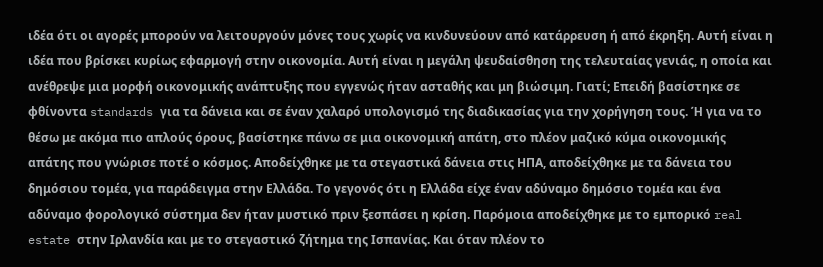ιδέα ότι οι αγορές μπορούν να λειτουργούν μόνες τους χωρίς να κινδυνεύουν από κατάρρευση ή από έκρηξη. Αυτή είναι η ιδέα που βρίσκει κυρίως εφαρμογή στην οικονομία. Αυτή είναι η μεγάλη ψευδαίσθηση της τελευταίας γενιάς, η οποία και ανέθρεψε μια μορφή οικονομικής ανάπτυξης που εγγενώς ήταν ασταθής και μη βιώσιμη. Γιατί; Επειδή βασίστηκε σε φθίνοντα standards για τα δάνεια και σε έναν χαλαρό υπολογισμό της διαδικασίας για την χορήγηση τους. Ή για να το θέσω με ακόμα πιο απλούς όρους, βασίστηκε πάνω σε μια οικονομική απάτη, στο πλέον μαζικό κύμα οικονομικής απάτης που γνώρισε ποτέ ο κόσμος. Αποδείχθηκε με τα στεγαστικά δάνεια στις ΗΠΑ, αποδείχθηκε με τα δάνεια του δημόσιου τομέα, για παράδειγμα στην Ελλάδα. Το γεγονός ότι η Ελλάδα είχε έναν αδύναμο δημόσιο τομέα και ένα αδύναμο φορολογικό σύστημα δεν ήταν μυστικό πριν ξεσπάσει η κρίση. Παρόμοια αποδείχθηκε με το εμπορικό real estate στην Ιρλανδία και με το στεγαστικό ζήτημα της Ισπανίας. Και όταν πλέον το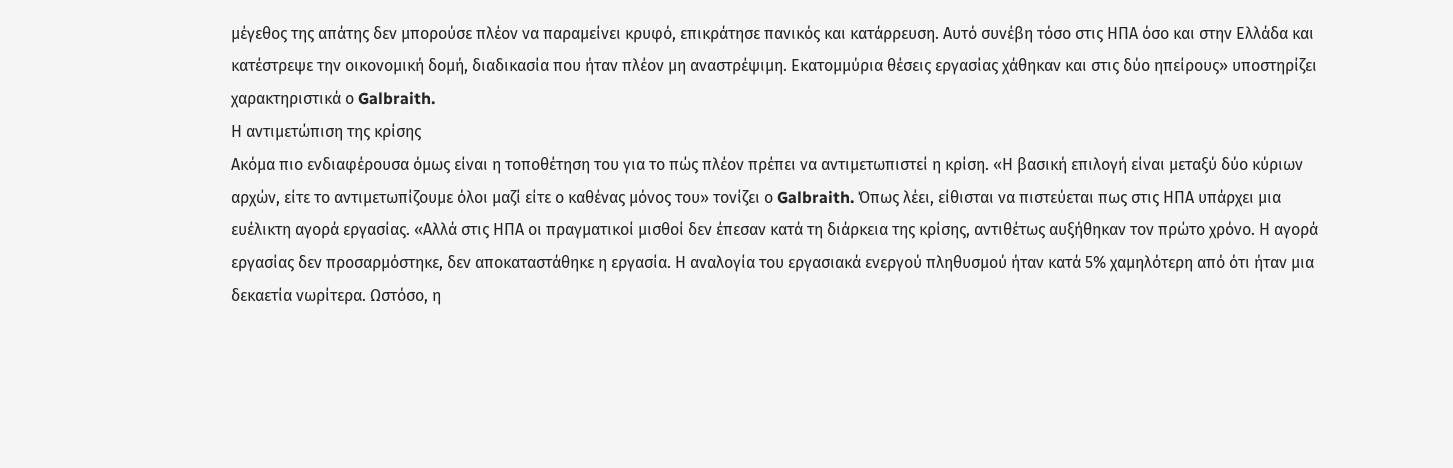μέγεθος της απάτης δεν μπορούσε πλέον να παραμείνει κρυφό, επικράτησε πανικός και κατάρρευση. Αυτό συνέβη τόσο στις ΗΠΑ όσο και στην Ελλάδα και κατέστρεψε την οικονομική δομή, διαδικασία που ήταν πλέον μη αναστρέψιμη. Εκατομμύρια θέσεις εργασίας χάθηκαν και στις δύο ηπείρους» υποστηρίζει χαρακτηριστικά ο Galbraith.
Η αντιμετώπιση της κρίσης
Ακόμα πιο ενδιαφέρουσα όμως είναι η τοποθέτηση του για το πώς πλέον πρέπει να αντιμετωπιστεί η κρίση. «Η βασική επιλογή είναι μεταξύ δύο κύριων αρχών, είτε το αντιμετωπίζουμε όλοι μαζί είτε ο καθένας μόνος του» τονίζει ο Galbraith. Όπως λέει, είθισται να πιστεύεται πως στις ΗΠΑ υπάρχει μια ευέλικτη αγορά εργασίας. «Αλλά στις ΗΠΑ οι πραγματικοί μισθοί δεν έπεσαν κατά τη διάρκεια της κρίσης, αντιθέτως αυξήθηκαν τον πρώτο χρόνο. Η αγορά εργασίας δεν προσαρμόστηκε, δεν αποκαταστάθηκε η εργασία. Η αναλογία του εργασιακά ενεργού πληθυσμού ήταν κατά 5% χαμηλότερη από ότι ήταν μια δεκαετία νωρίτερα. Ωστόσο, η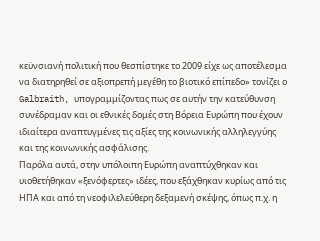κεϋνσιανή πολιτική που θεσπίστηκε το 2009 είχε ως αποτέλεσμα να διατηρηθεί σε αξιοπρεπή μεγέθη το βιοτικό επίπεδο» τονίζει ο Galbraith, υπογραμμίζοντας πως σε αυτήν την κατεύθυνση συνέδραμαν και οι εθνικές δομές στη Βόρεια Ευρώπη που έχουν ιδιαίτερα αναπτυγμένες τις αξίες της κοινωνικής αλληλεγγύης και της κοινωνικής ασφάλισης.
Παρόλα αυτά, στην υπόλοιπη Ευρώπη αναπτύχθηκαν και υιοθετήθηκαν «ξενόφερτες» ιδέες, που εξάχθηκαν κυρίως από τις ΗΠΑ και από τη νεοφιλελεύθερη δεξαμενή σκέψης, όπως π.χ. η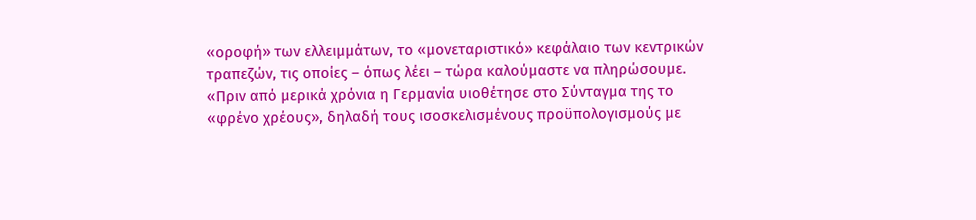«οροφή» των ελλειμμάτων, το «μονεταριστικό» κεφάλαιο των κεντρικών τραπεζών, τις οποίες – όπως λέει – τώρα καλούμαστε να πληρώσουμε. «Πριν από μερικά χρόνια η Γερμανία υιοθέτησε στο Σύνταγμα της το «φρένο χρέους», δηλαδή τους ισοσκελισμένους προϋπολογισμούς με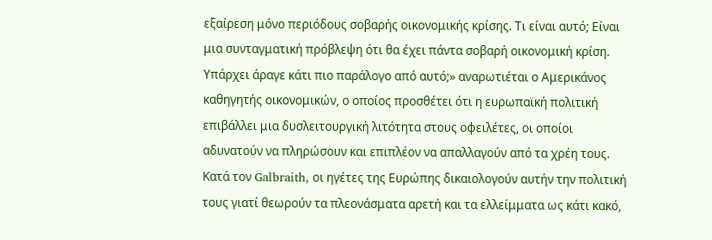εξαίρεση μόνο περιόδους σοβαρής οικονομικής κρίσης. Τι είναι αυτό; Είναι μια συνταγματική πρόβλεψη ότι θα έχει πάντα σοβαρή οικονομική κρίση. Υπάρχει άραγε κάτι πιο παράλογο από αυτό;» αναρωτιέται ο Αμερικάνος καθηγητής οικονομικών, ο οποίος προσθέτει ότι η ευρωπαϊκή πολιτική επιβάλλει μια δυσλειτουργική λιτότητα στους οφειλέτες, οι οποίοι αδυνατούν να πληρώσουν και επιπλέον να απαλλαγούν από τα χρέη τους.
Κατά τον Galbraith, οι ηγέτες της Ευρώπης δικαιολογούν αυτήν την πολιτική τους γιατί θεωρούν τα πλεονάσματα αρετή και τα ελλείμματα ως κάτι κακό,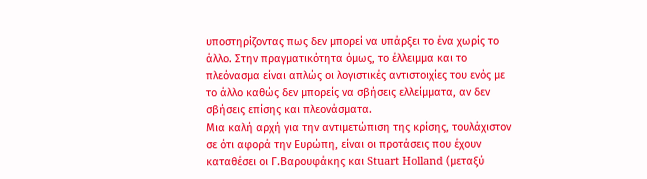υποστηρίζοντας πως δεν μπορεί να υπάρξει το ένα χωρίς το άλλο. Στην πραγματικότητα όμως, το έλλειμμα και το πλεόνασμα είναι απλώς οι λογιστικές αντιστοιχίες του ενός με το άλλο καθώς δεν μπορείς να σβήσεις ελλείμματα, αν δεν σβήσεις επίσης και πλεονάσματα.
Μια καλή αρχή για την αντιμετώπιση της κρίσης, τουλάχιστον σε ότι αφορά την Ευρώπη, είναι οι προτάσεις που έχουν καταθέσει οι Γ.Βαρουφάκης και Stuart Holland (μεταξύ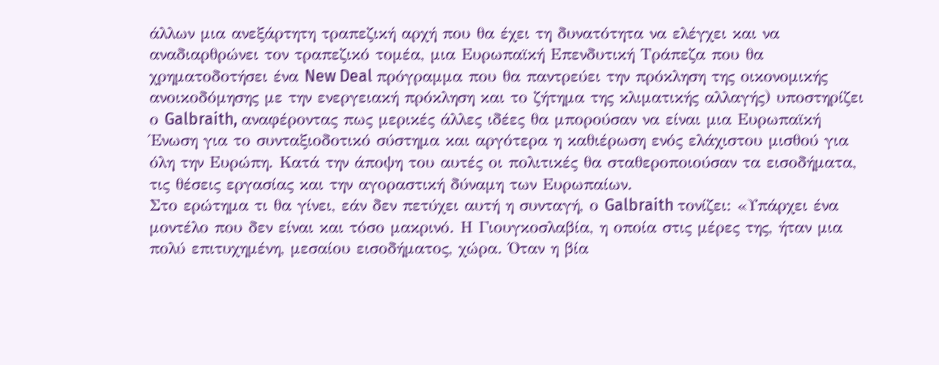άλλων μια ανεξάρτητη τραπεζική αρχή που θα έχει τη δυνατότητα να ελέγχει και να αναδιαρθρώνει τον τραπεζικό τομέα, μια Ευρωπαϊκή Επενδυτική Τράπεζα που θα χρηματοδοτήσει ένα New Deal πρόγραμμα που θα παντρεύει την πρόκληση της οικονομικής ανοικοδόμησης με την ενεργειακή πρόκληση και το ζήτημα της κλιματικής αλλαγής) υποστηρίζει ο Galbraith, αναφέροντας πως μερικές άλλες ιδέες θα μπορούσαν να είναι μια Ευρωπαϊκή Ένωση για το συνταξιοδοτικό σύστημα και αργότερα η καθιέρωση ενός ελάχιστου μισθού για όλη την Ευρώπη. Κατά την άποψη του αυτές οι πολιτικές θα σταθεροποιούσαν τα εισοδήματα, τις θέσεις εργασίας και την αγοραστική δύναμη των Ευρωπαίων.
Στο ερώτημα τι θα γίνει, εάν δεν πετύχει αυτή η συνταγή, ο Galbraith τονίζει: «Υπάρχει ένα μοντέλο που δεν είναι και τόσο μακρινό. Η Γιουγκοσλαβία, η οποία στις μέρες της, ήταν μια πολύ επιτυχημένη, μεσαίου εισοδήματος, χώρα. Όταν η βία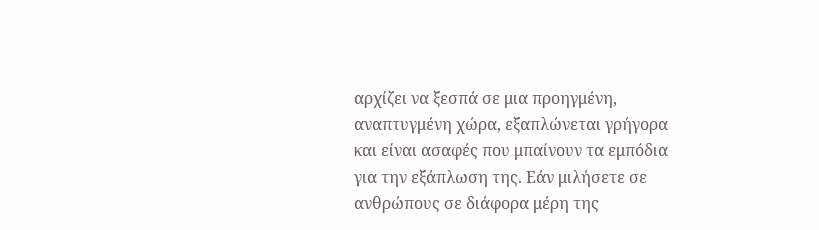αρχίζει να ξεσπά σε μια προηγμένη, αναπτυγμένη χώρα, εξαπλώνεται γρήγορα και είναι ασαφές που μπαίνουν τα εμπόδια για την εξάπλωση της. Εάν μιλήσετε σε ανθρώπους σε διάφορα μέρη της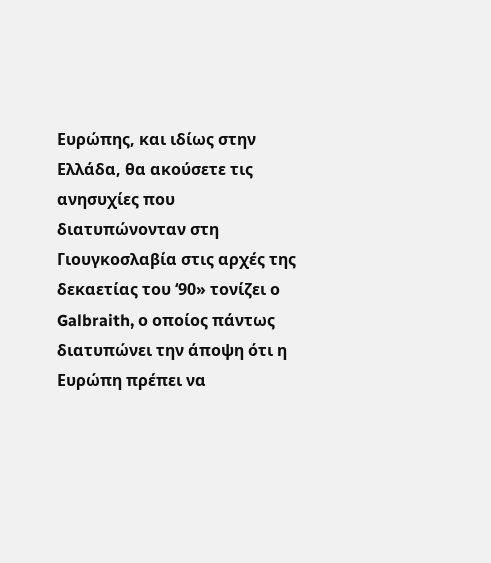Ευρώπης, και ιδίως στην Ελλάδα, θα ακούσετε τις ανησυχίες που διατυπώνονταν στη Γιουγκοσλαβία στις αρχές της δεκαετίας του ‘90» τονίζει ο Galbraith, ο οποίος πάντως διατυπώνει την άποψη ότι η Ευρώπη πρέπει να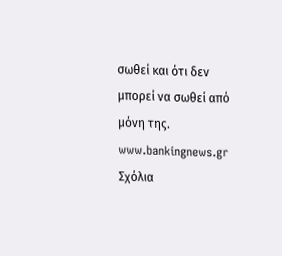σωθεί και ότι δεν μπορεί να σωθεί από μόνη της.
www.bankingnews.gr
Σχόλια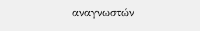αναγνωστών